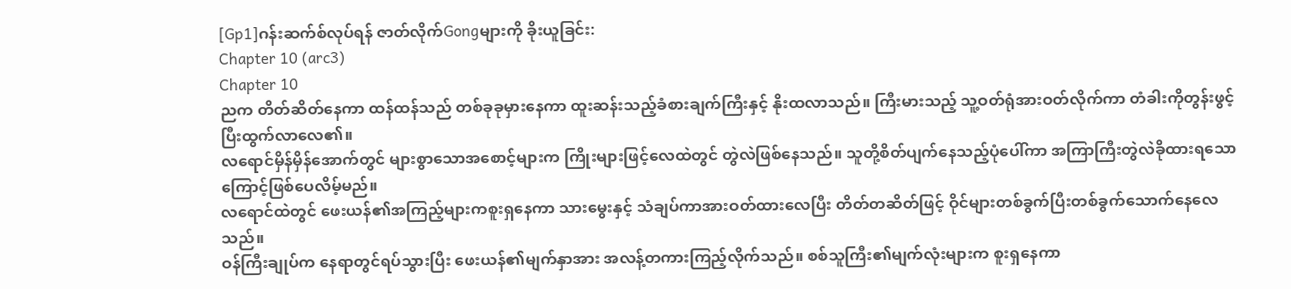[Gp1]ဂန်းဆက်စ်လုပ်ရန် ဇာတ်လိုက်Gongများကို ခိုးယူခြင်း:
Chapter 10 (arc3)
Chapter 10
ညက တိတ်ဆိတ်နေကာ ထန်ထန်သည် တစ်ခုခုမှားနေကာ ထူးဆန်းသည့်ခံစားချက်ကြီးနှင့် နိုးထလာသည်။ ကြီးမားသည့် သူ့ဝတ်ရုံအားဝတ်လိုက်ကာ တံခါးကိုတွန်းဖွင့်ပြီးထွက်လာလေ၏။
လရောင်မှိန်မှိန်အောက်တွင် များစွာသောအစောင့်များက ကြိုးများဖြင့်လေထဲတွင် တွဲလဲဖြစ်နေသည်။ သူတို့စိတ်ပျက်နေသည့်ပုံပေါ်ကာ အကြာကြီးတွဲလဲခိုထားရသောကြောင့်ဖြစ်ပေလိမ့်မည်။
လရောင်ထဲတွင် ဖေးယန်၏အကြည့်များကစူးရှနေကာ သားမွေးနှင့် သံချပ်ကာအားဝတ်ထားလေပြီး တိတ်တဆိတ်ဖြင့် ဝိုင်များတစ်ခွက်ပြီးတစ်ခွက်သောက်နေလေသည်။
ဝန်ကြီးချုပ်က နေရာတွင်ရပ်သွားပြီး ဖေးယန်၏မျက်နှာအား အလန့်တကားကြည့်လိုက်သည်။ စစ်သူကြီး၏မျက်လုံးများက စူးရှနေကာ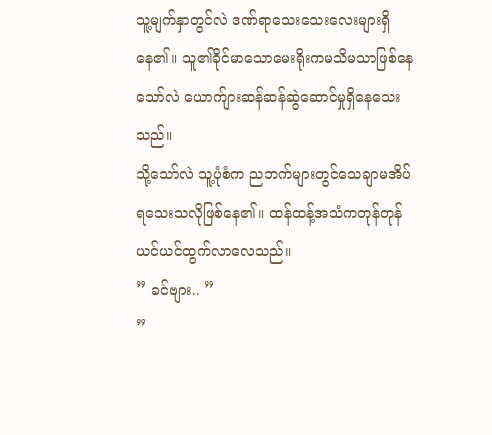သူ့မျက်နှာတွင်လဲ ဒဏ်ရာသေးသေးလေးများရှိနေ၏။ သူ၏ခိုင်မာသောမေးရိုးကမသိမသာဖြစ်နေသော်လဲ ယောက်ျားဆန်ဆန်ဆွဲဆောင်မှုရှိနေသေးသည်။
သို့သော်လဲ သူ့ပုံစံက ညဘက်များတွင်သေချာမအိပ်ရသေးသလိုဖြစ်နေ၏။ ထန်ထန့်အသံကတုန်တုန်ယင်ယင်ထွက်လာလေသည်။
” ခင်ဗျား.. ”
”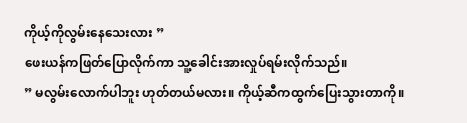ကိုယ့်ကိုလွမ်းနေသေးလား ”
ဖေးယန်ကဖြတ်ပြောလိုက်ကာ သူ့ခေါင်းအားလှုပ်ရမ်းလိုက်သည်။
” မလွမ်းလောက်ပါဘူး ဟုတ်တယ်မလား။ ကိုယ့်ဆီကထွက်ပြေးသွားတာကို။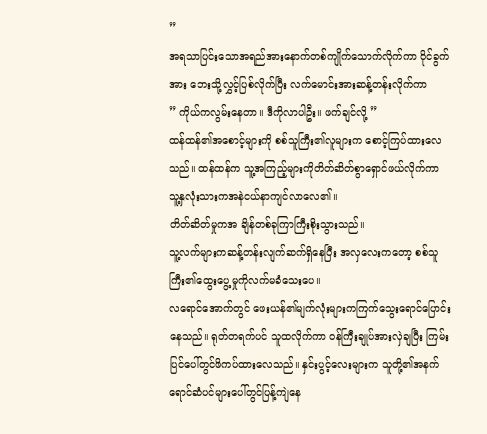”
အရသာပြင်းသောအရည်အားနောက်တစ်ကျိုက်သောက်လိုက်ကာ ဝိုင်ခွက်အား ဘေးသို့လွှင့်ပြစ်လိုက်ပြီး လက်မောင်းအားဆန့်တန်းလိုက်ကာ
” ကိုယ်ကလွမ်းနေတာ။ ဒီကိုလာပါဦး။ ဖက်ချင်လို့ ”
ထန်ထန်၏အစောင့်များကို စစ်သူကြီး၏လူများက စောင့်ကြပ်ထားလေသည်။ ထန်ထန်က သူ့အကြည့်များကိုတိတ်ဆိတ်စွာရှောင်ဖယ်လိုက်ကာ သူ့နှလုံးသားကအနဲငယ်နာကျင်လာလေ၏။
တိတ်ဆိတ်မှုကအ ချိန်တစ်ခုကြာကြီးစိုးသွားသည်။
သူ့လက်များကဆန့်တန်းလျက်ဆက်ရှိနေပြီး အလှလေးကတော့ စစ်သူကြီး၏ထွေးပွေ့မှုကိုလက်မခံသေးပေ။
လရောင်အောက်တွင် ဖေးယန်၏မျက်လုံးများကကြက်သွေးရောင်ပြောင်းနေသည်။ ရုတ်တရက်ပင် သူထလိုက်ကာ ဝန်ကြီးချုပ်အားလှဲချပြီး ကြမ်းပြင်ပေါ်တွင်ဖိကပ်ထားလေသည်။ နှင်းပွင့်လေးများက သူတို့၏အနက်ရောင်ဆံပင်များပေါ်တွင်ပြန့်ကျဲနေ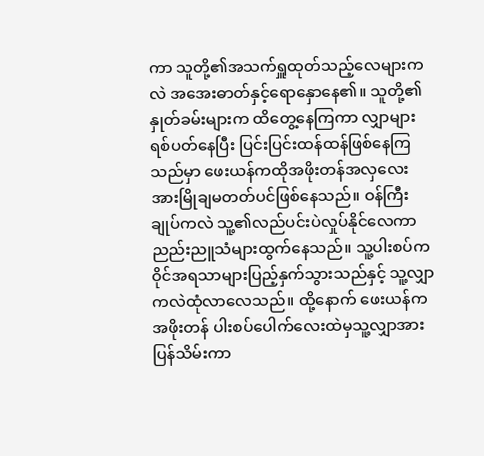ကာ သူတို့၏အသက်ရှူထုတ်သည့်လေများကလဲ အအေးဓာတ်နှင့်ရောနှောနေ၏။ သူတို့၏နှုတ်ခမ်းများက ထိတွေ့နေကြကာ လျှာများရစ်ပတ်နေပြီး ပြင်းပြင်းထန်ထန်ဖြစ်နေကြသည်မှာ ဖေးယန်ကထိုအဖိုးတန်အလှလေးအားမြိုချမတတ်ပင်ဖြစ်နေသည်။ ဝန်ကြီးချုပ်ကလဲ သူ့၏လည်ပင်းပဲလှုပ်နိုင်လေကာ ညည်းညူသံများထွက်နေသည်။ သူ့ပါးစပ်က ဝိုင်အရသာများပြည့်နှက်သွားသည်နှင့် သူ့လျှာကလဲထုံလာလေသည်။ ထို့နောက် ဖေးယန်က အဖိုးတန် ပါးစပ်ပေါက်လေးထဲမှသူ့လျှာအားပြန်သိမ်းကာ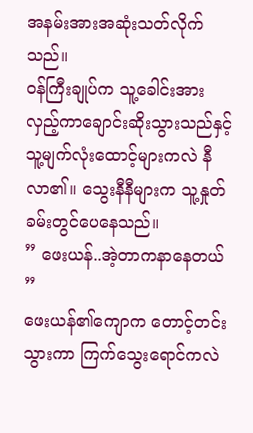အနမ်းအားအဆုံးသတ်လိုက်သည်။
ဝန်ကြီးချုပ်က သူ့ခေါင်းအားလှည့်ကာချောင်းဆိုးသွားသည်နှင့် သူ့မျက်လုံးထောင့်များကလဲ နီလာ၏။ သွေးနီနီများက သူ့နှုတ်ခမ်းတွင်ပေနေသည်။
” ဖေးယန်..အဲ့တာကနာနေတယ် ”
ဖေးယန်၏ကျောက တောင့်တင်းသွားကာ ကြက်သွေးရောင်ကလဲ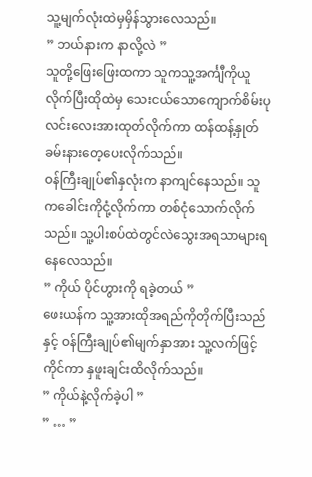သူ့မျက်လုံးထဲမှမှိန်သွားလေသည်။
” ဘယ်နားက နာလို့လဲ ”
သူတို့ဖြေးဖြေးထကာ သူကသူ့အင်္ကျီကိုယူလိုက်ပြီးထိုထဲမှ သေးငယ်သောကျောက်စိမ်းပုလင်းလေးအားထုတ်လိုက်ကာ ထန်ထန့်နှုတ်ခမ်းနားတေ့ပေးလိုက်သည်။
ဝန်ကြီးချုပ်၏နှလုံးက နာကျင်နေသည်။ သူကခေါင်းကိုငုံ့လိုက်ကာ တစ်ငုံသောက်လိုက်သည်။ သူ့ပါးစပ်ထဲတွင်လဲသွေးအရသာများရနေလေသည်။
” ကိုယ် ပိုင်ဟွားကို ရခဲ့တယ် ”
ဖေးယန်က သူ့အားထိုအရည်ကိုတိုက်ပြီးသည်နှင့် ဝန်ကြီးချုပ်၏မျက်နှာအား သူ့လက်ဖြင့်ကိုင်ကာ နှဖူးချင်းထိလိုက်သည်။
” ကိုယ်နဲ့လိုက်ခဲ့ပါ ”
” … ”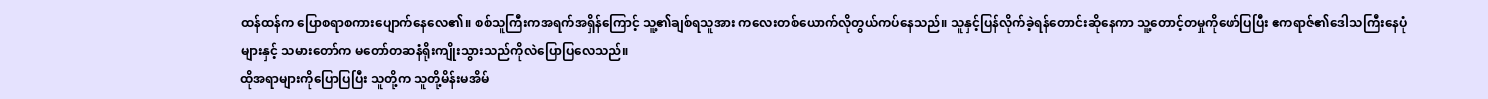ထန်ထန်က ပြောစရာစကားပျောက်နေလေ၏။ စစ်သူကြီးကအရက်အရှိန်ကြောင့် သူ့၏ချစ်ရသူအား ကလေးတစ်ယောက်လိုတွယ်ကပ်နေသည်။ သူနှင့်ပြန်လိုက်ခဲ့ရန်တောင်းဆိုနေကာ သူ့တောင့်တမှုကိုဖော်ပြပြီး ဧကရာဇ်၏ဒေါသကြီးနေပုံများနှင့် သမားတော်က မတော်တဆနံရိုးကျိုးသွားသည်ကိုလဲပြောပြလေသည်။
ထိုအရာများကိုပြောပြပြီး သူတို့က သူတို့မိန်းမအိမ်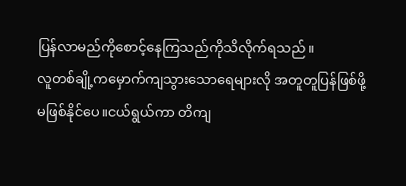ပြန်လာမည်ကိုစောင့်နေကြသည်ကိုသိလိုက်ရသည်။
လူတစ်ချို့ကမှောက်ကျသွားသောရေများလို အတူတူပြန်ဖြစ်ဖို့မဖြစ်နိုင်ပေ။ငယ်ရွယ်ကာ တိကျ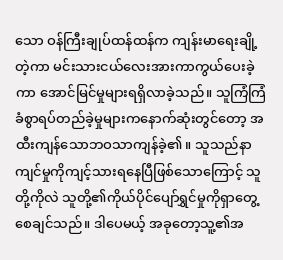သော ဝန်ကြီးချုပ်ထန်ထန်က ကျန်းမာရေးချို့တဲ့ကာ မင်းသားငယ်လေးအားကာကွယ်ပေးခဲ့ကာ အောင်မြင်မှုများရရှိလာခဲ့သည်။ သူကြံကြံခံစွာရပ်တည်ခဲ့မှုများကနောက်ဆုံးတွင်တော့ အထီးကျန်သောဘဝသာကျန်ခဲ့၏။ သူသည်နာကျင်မှုကိုကျင့်သားရနေပြီဖြစ်သောကြောင့် သူတို့ကိုလဲ သူတို့၏ကိုယ်ပိုင်ပျော်ရွှင်မှုကိုရှာတွေ့စေချင်သည်။ ဒါပေမယ့် အခုတော့သူ့၏အ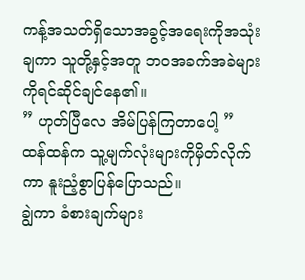ကန့်အသတ်ရှိသောအခွင့်အရေးကိုအသုံးချကာ သူတို့နှင့်အတူ ဘဝအခက်အခဲများကိုရင်ဆိုင်ချင်နေ၏။
” ဟုတ်ပြီလေ အိမ်ပြန်ကြတာပေါ့ ”
ထန်ထန်က သူ့မျက်လုံးများကိုမှိတ်လိုက်ကာ နူးညံ့စွာပြန်ပြောသည်။
ချွဲကာ ခံစားချက်များ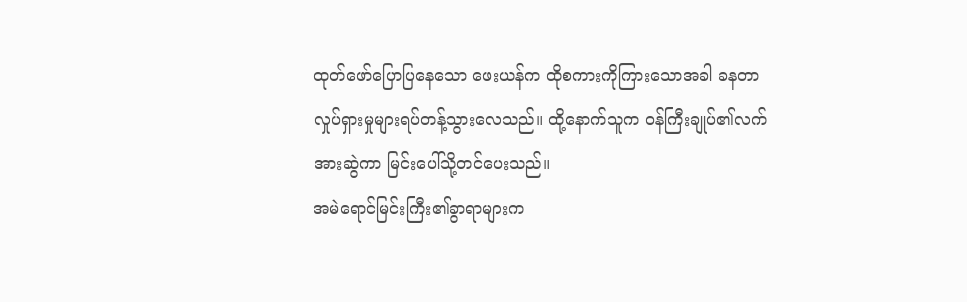ထုတ်ဖော်ပြောပြနေသော ဖေးယန်က ထိုစကားကိုကြားသောအခါ ခနတာလှုပ်ရှားမှုများရပ်တန့်သွားလေသည်။ ထို့နောက်သူက ဝန်ကြီးချုပ်၏လက်အားဆွဲကာ မြင်းပေါ်သို့တင်ပေးသည်။
အမဲရောင်မြင်းကြီး၏ခွာရာများက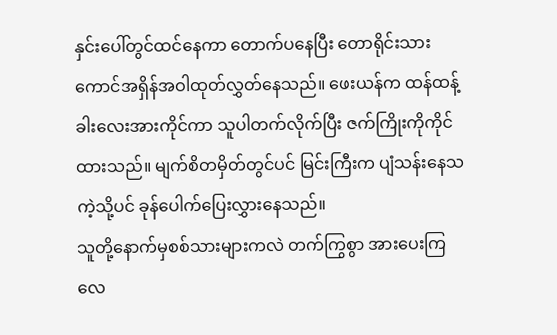နှင်းပေါ်တွင်ထင်နေကာ တောက်ပနေပြီး တောရိုင်းသားကောင်အရှိန်အဝါထုတ်လွှတ်နေသည်။ ဖေးယန်က ထန်ထန့်ခါးလေးအားကိုင်ကာ သူပါတက်လိုက်ပြီး ဇက်ကြိုးကိုကိုင်ထားသည်။ မျက်စိတမှိတ်တွင်ပင် မြင်းကြီးက ပျံသန်းနေသကဲ့သို့ပင် ခုန်ပေါက်ပြေးလွှားနေသည်။
သူတို့နောက်မှစစ်သားများကလဲ တက်ကြွစွာ အားပေးကြလေ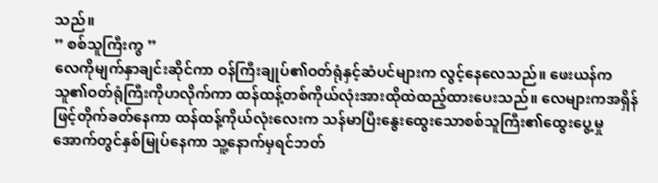သည်။
” စစ်သူကြီးကွ ”
လေကိုမျက်နှာချင်းဆိုင်ကာ ဝန်ကြီးချုပ်၏ဝတ်ရုံနှင့်ဆံပင်များက လွင့်နေလေသည်။ ဖေးယန်က သူ၏ဝတ်ရုံကြီးကိုဟလိုက်ကာ ထန်ထန့်တစ်ကိုယ်လုံးအားထိုထဲထည့်ထားပေးသည်။ လေများကအရှိန်ဖြင့်တိုက်ခတ်နေကာ ထန်ထန့်ကိုယ်လုံးလေးက သန်မာပြီးနွေးထွေးသောစစ်သူကြီး၏ထွေးပွေ့မှုအောက်တွင်နှစ်မြုပ်နေကာ သူ့နောက်မှရင်ဘတ်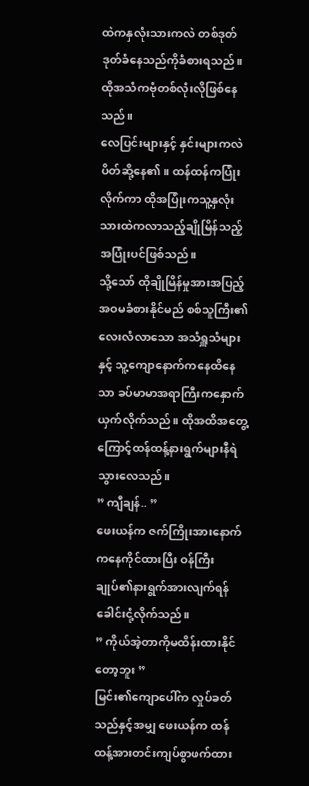ထဲကနှလုံးသားကလဲ တစ်ဒုတ်ဒုတ်ခံနေသည်ကိုခံစားရသည်။ ထိုအသံကဗုံတစ်လုံးလိုဖြစ်နေသည်။
လေပြင်းများနှင့် နှင်းများကလဲပိတ်ဆို့နေ၏။ ထန်ထန်ကပြုံးလိုက်ကာ ထိုအပြုံးကသူ့နှလုံးသားထဲကလာသည့်ချိုမြိန်သည့်အပြုံးပင်ဖြစ်သည်။
သို့သော် ထိုချိုမြိန်မှုအားအပြည့်အဝမခံစားနိုင်မည် စစ်သူကြီး၏လေးလံလာသော အသံရှူသံများနှင့် သူ့ကျောနောက်ကနေထိနေသာ ခပ်မာမာအရာကြီးကနှောက်ယှက်လိုက်သည်။ ထိုအထိအတွေ့ကြောင့်ထန်ထန့်နားရွက်များနီရဲသွားလေသည်။
” ကျီချန်.. ”
ဖေးယန်က ဇက်ကြိုးအားနောက်ကနေကိုင်ထားပြီး ဝန်ကြီးချုပ်၏နားရွက်အားလျက်ရန်ခေါင်းငုံ့လိုက်သည်။
” ကိုယ်အဲ့တာကိုမထိန်းထားနိုင်တော့ဘူး ”
မြင်း၏ကျောပေါ်က လှုပ်ခတ်သည်နှင့်အမျှ ဖေးယန်က ထန်ထန့်အားတင်းကျပ်စွာဖက်ထား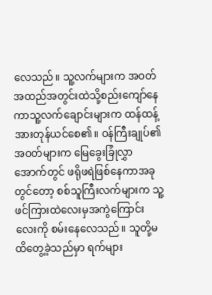လေသည်။ သူ့လက်များက အဝတ်အထည်အတွင်းထဲသို့စည်းကျော်နေကာသူ့လက်ချောင်းများက ထန်ထန့်အားတုန်ယင်စေ၏။ ဝန်ကြီးချုပ်၏အဝတ်များက မြေခွေးခြုံလွှာအောက်တွင် ဖရိုဖရဲဖြစ်နေကာအခုတွင်တော့ စစ်သူကြီးလက်များက သူ့ဖင်ကြားထဲလေးမှအကွဲကြောင်းလေးကို စမ်းနေလေသည်။ သူတို့မထိတွေ့ခဲ့သည်မှာ ရက်များ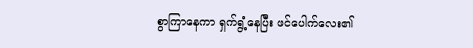စွာကြာနေကာ ရှက်ရွံ့နေပြီး ဖင်ပေါက်လေး၏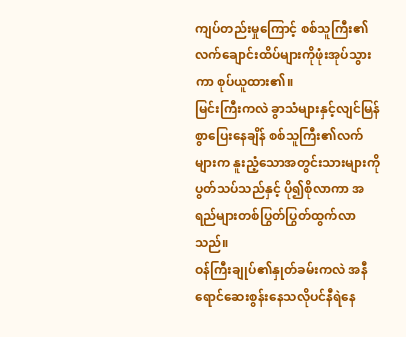ကျပ်တည်းမှုကြောင့် စစ်သူကြီး၏လက်ချောင်းထိပ်များကိုဖုံးအုပ်သွားကာ စုပ်ယူထား၏။
မြင်းကြီးကလဲ ခွာသံများနှင့်လျင်မြန်စွာပြေးနေချိန် စစ်သူကြီး၏လက်များက နူးညံ့သောအတွင်းသားများကိုပွတ်သပ်သည်နှင့် ပို၍စိုလာကာ အရည်များတစ်ပြွတ်ပြွတ်ထွက်လာသည်။
ဝန်ကြီးချုပ်၏နှုတ်ခမ်းကလဲ အနီရောင်ဆေးစွန်းနေသလိုပင်နီရဲနေ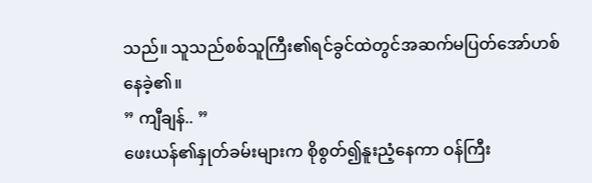သည်။ သူသည်စစ်သူကြီး၏ရင်ခွင်ထဲတွင်အဆက်မပြတ်အော်ဟစ်နေခဲ့၏။
” ကျီချန်.. ”
ဖေးယန်၏နှုတ်ခမ်းများက စိုစွတ်၍နူးညံ့နေကာ ဝန်ကြီး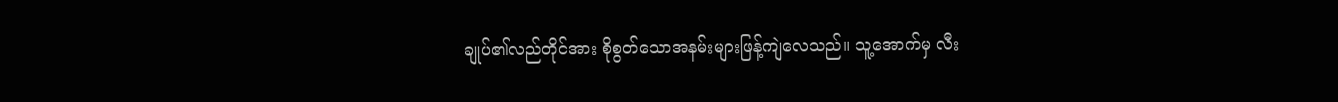ချုပ်၏လည်တိုင်အား စိုစွတ်သောအနမ်းများဖြန့်ကျဲလေသည်။ သူ့အောက်မှ လီး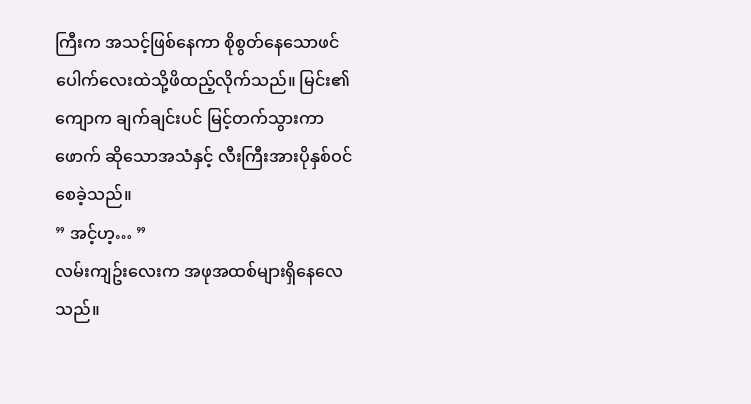ကြီးက အသင့်ဖြစ်နေကာ စိုစွတ်နေသောဖင်ပေါက်လေးထဲသို့ဖိထည့်လိုက်သည်။ မြင်း၏ကျောက ချက်ချင်းပင် မြင့်တက်သွားကာ ဖောက် ဆိုသောအသံနှင့် လီးကြီးအားပိုနှစ်ဝင်စေခဲ့သည်။
” အင့်ဟ့… ”
လမ်းကျဥ်းလေးက အဖုအထစ်များရှိနေလေသည်။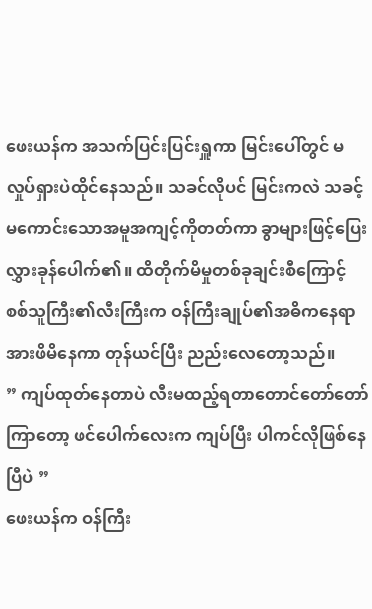ဖေးယန်က အသက်ပြင်းပြင်းရှူကာ မြင်းပေါ်တွင် မလှုပ်ရှားပဲထိုင်နေသည်။ သခင်လိုပင် မြင်းကလဲ သခင့်မကောင်းသောအမူအကျင့်ကိုတတ်ကာ ခွာများဖြင့်ပြေးလွှားခုန်ပေါက်၏။ ထိတိုက်မိမှုတစ်ခုချင်းစီကြောင့် စစ်သူကြီး၏လီးကြီးက ဝန်ကြီးချုပ်၏အဓိကနေရာအားဖိမိနေကာ တုန်ယင်ပြီး ညည်းလေတော့သည်။
” ကျပ်ထုတ်နေတာပဲ လီးမထည့်ရတာတောင်တော်တော်ကြာတော့ ဖင်ပေါက်လေးက ကျပ်ပြီး ပါကင်လိုဖြစ်နေပြီပဲ ”
ဖေးယန်က ဝန်ကြီး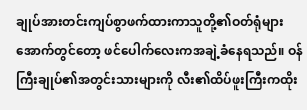ချုပ်အားတင်းကျပ်စွာဖက်ထားကာသူတို့၏ဝတ်ရုံများအောက်တွင်တော့ ဖင်ပေါက်လေးကအချဲ့ခံနေရသည်။ ဝန်ကြီးချုပ်၏အတွင်းသားများကို လီး၏ထိပ်ဖူးကြီးကထိုး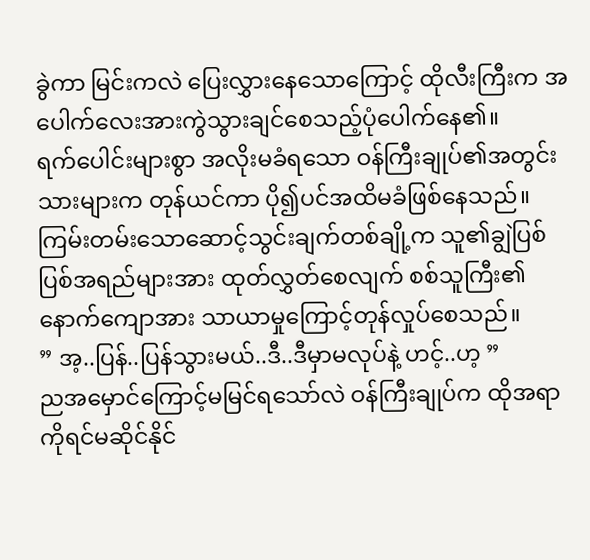ခွဲကာ မြင်းကလဲ ပြေးလွှားနေသောကြောင့် ထိုလီးကြီးက အပေါက်လေးအားကွဲသွားချင်စေသည့်ပုံပေါက်နေ၏။
ရက်ပေါင်းများစွာ အလိုးမခံရသော ဝန်ကြီးချုပ်၏အတွင်းသားများက တုန်ယင်ကာ ပို၍ပင်အထိမခံဖြစ်နေသည်။ ကြမ်းတမ်းသောဆောင့်သွင်းချက်တစ်ချို့က သူ၏ချွဲပြစ်ပြစ်အရည်များအား ထုတ်လွှတ်စေလျက် စစ်သူကြီး၏နောက်ကျောအား သာယာမှုကြောင့်တုန်လှုပ်စေသည်။
” အ့..ပြန်..ပြန်သွားမယ်..ဒီ..ဒီမှာမလုပ်နဲ့ ဟင့်..ဟ့ ”
ညအမှောင်ကြောင့်မမြင်ရသော်လဲ ဝန်ကြီးချုပ်က ထိုအရာကိုရင်မဆိုင်နိုင်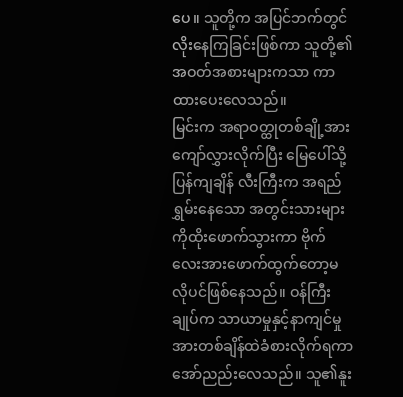ပေ။ သူတို့က အပြင်ဘက်တွင်လိုးနေကြခြင်းဖြစ်ကာ သူတို့၏အဝတ်အစားများကသာ ကာထားပေးလေသည်။
မြင်းက အရာဝတ္ထုတစ်ချို့အားကျော်လွှားလိုက်ပြီး မြေပေါ်သို့ပြန်ကျချိန် လီးကြီးက အရည်ရွှမ်းနေသော အတွင်းသားများကိုထိုးဖောက်သွားကာ ဗိုက်လေးအားဖောက်ထွက်တော့မလိုပင်ဖြစ်နေသည်။ ဝန်ကြီးချုပ်က သာယာမှုနှင့်နာကျင်မှုအားတစ်ချိန်ထဲခံစားလိုက်ရကာ အော်ညည်းလေသည်။ သူ၏နူး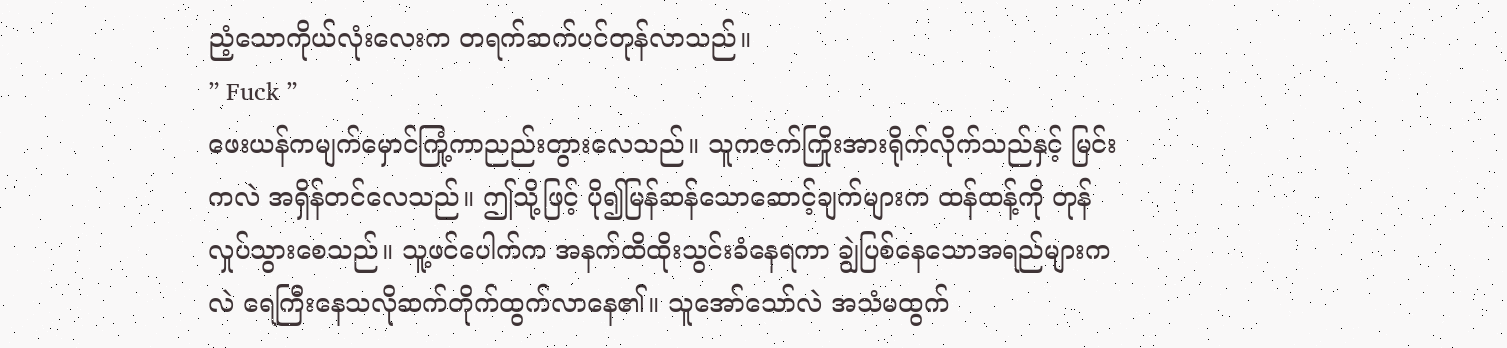ညံ့သောကိုယ်လုံးလေးက တရက်ဆက်ပင်တုန်လာသည်။
” Fuck ”
ဖေးယန်ကမျက်မှောင်ကြုံ့ကာညည်းတွားလေသည်။ သူကဇက်ကြိုးအားရိုက်လိုက်သည်နှင့် မြင်းကလဲ အရှိန်တင်လေသည်။ ဤသို့ဖြင့် ပို၍မြန်ဆန်သောဆောင့်ချက်များက ထန်ထန့်ကို တုန်လှုပ်သွားစေသည်။ သူ့ဖင်ပေါက်က အနက်ထိထိုးသွင်းခံနေရကာ ချွဲပြစ်နေသောအရည်များကလဲ ရေကြီးနေသလိုဆက်တိုက်ထွက်လာနေ၏။ သူအော်သော်လဲ အသံမထွက်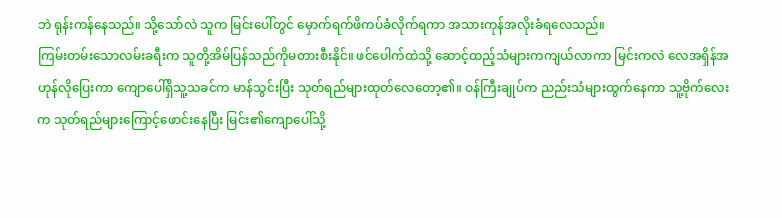ဘဲ ရုန်းကန်နေသည်။ သို့သော်လဲ သူက မြင်းပေါ်တွင် မှောက်ရက်ဖိကပ်ခံလိုက်ရကာ အသားကုန်အလိုးခံရလေသည်။
ကြမ်းတမ်းသောလမ်းခရီးက သူတို့အိမ်ပြန်သည်ကိုမတားစီးနိုင်။ ဖင်ပေါက်ထဲသို့ ဆောင့်ထည့်သံများကကျယ်လာကာ မြင်းကလဲ လေအရှိန်အဟုန်လိုပြေးကာ ကျောပေါ်ရှိသူ့သခင်က မာန်သွင်းပြီး သုတ်ရည်များထုတ်လေတော့၏။ ဝန်ကြီးချုပ်က ညည်းသံများထွက်နေကာ သူ့ဗိုက်လေးက သုတ်ရည်များကြောင့်ဖောင်းနေပြီး မြင်း၏ကျောပေါ်သို့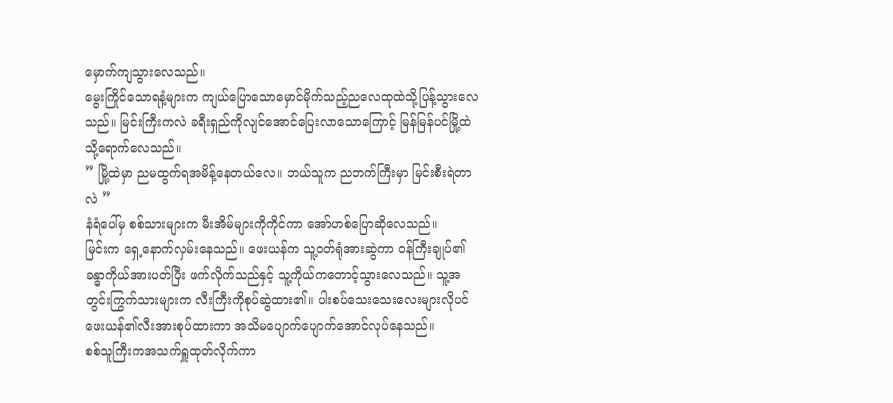မှောက်ကျသွားလေသည်။
မွေးကြိုင်သောရနံ့များက ကျယ်ပြောသောမှောင်မိုက်သည့်ညလေထုထဲသို့ပြန့်သွားလေသည်။ မြင်းကြီးကလဲ ခရီးရှည်ကိုလျင်အောင်ပြေးလာသောကြောင့် မြန်မြန်ပင်မြို့ထဲသို့ရောက်လေသည်။
” မြို့ထဲမှာ ညမထွက်ရအမိန့်နေတယ်လေ။ ဘယ်သူက ညဘက်ကြီးမှာ မြင်းစီးရဲတာလဲ ”
နံရံပေါ်မှ စစ်သားများက မီးအိမ်များကိုကိုင်ကာ အော်ဟစ်ပြောဆိုလေသည်။
မြင်းက ရှေ့နောက်လှမ်းနေသည်။ ဖေးယန်က သူ့ဝတ်ရုံအားဆွဲကာ ဝန်ကြီးချုပ်၏ခန္ဓာကိုယ်အားပတ်ပြီး ဖက်လိုက်သည်နှင့် သူ့ကိုယ်ကတောင့်သွားလေသည်။ သူ့အတွင်းကြွက်သားများက လီးကြီးကိုစုပ်ဆွဲထား၏။ ပါးစပ်သေးသေးလေးများလိုပင် ဖေးယန်၏လီးအားစုပ်ထားကာ အသိမပျောက်ပျောက်အောင်လုပ်နေသည်။
စစ်သူကြီးကအသက်ရှူထုတ်လိုက်ကာ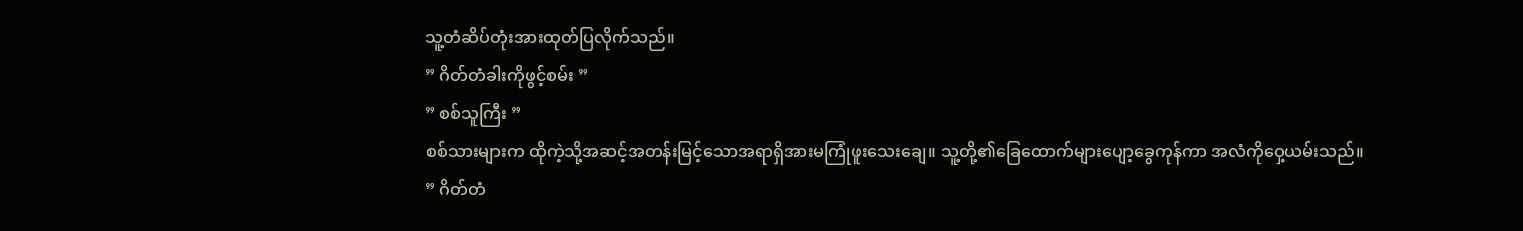သူ့တံဆိပ်တုံးအားထုတ်ပြလိုက်သည်။
” ဂိတ်တံခါးကိုဖွင့်စမ်း ”
” စစ်သူကြီး ”
စစ်သားများက ထိုကဲ့သို့အဆင့်အတန်းမြင့်သောအရာရှိအားမကြုံဖူးသေးချေ။ သူ့တို့၏ခြေထောက်များပျော့ခွေကုန်ကာ အလံကိုဝှေ့ယမ်းသည်။
” ဂိတ်တံ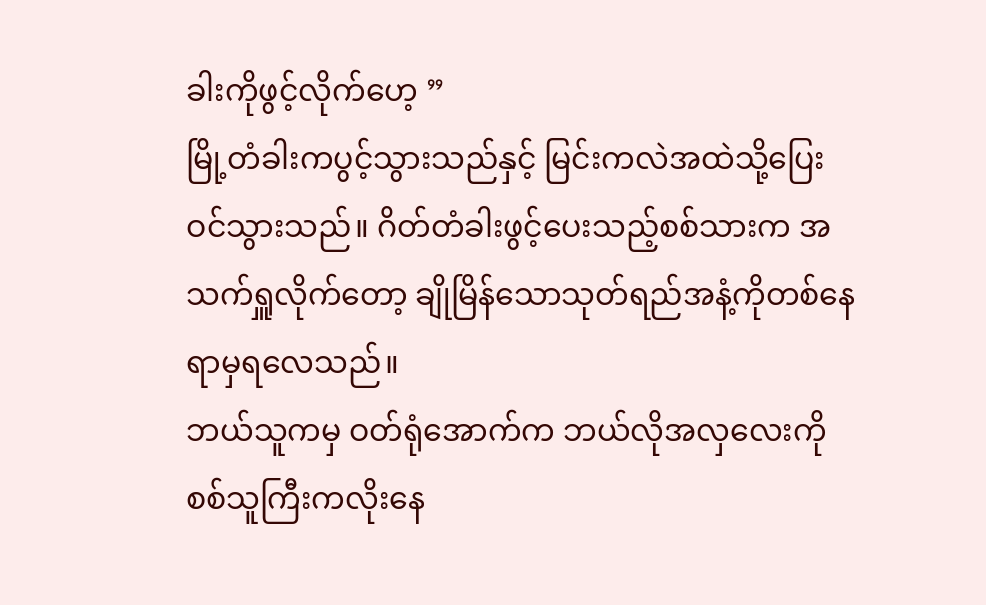ခါးကိုဖွင့်လိုက်ဟေ့ ”
မြို့တံခါးကပွင့်သွားသည်နှင့် မြင်းကလဲအထဲသို့ပြေးဝင်သွားသည်။ ဂိတ်တံခါးဖွင့်ပေးသည့်စစ်သားက အသက်ရှူလိုက်တော့ ချိုမြိန်သောသုတ်ရည်အနံ့ကိုတစ်နေရာမှရလေသည်။
ဘယ်သူကမှ ဝတ်ရုံအောက်က ဘယ်လိုအလှလေးကို စစ်သူကြီးကလိုးနေ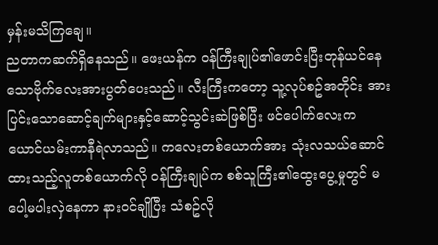မှန်းမသိကြချေ။
ညတာကဆက်ရှိနေသည်။ ဖေးယန်က ဝန်ကြီးချုပ်၏ဖောင်းပြီးတုန်ယင်နေသောဗိုက်လေးအားပွတ်ပေးသည်။ လီးကြီးကတော့ သူ့လုပ်စဥ်အတိုင်း အားပြင်းသောဆောင့်ချက်များနှင့်ဆောင့်သွင်းဆဲဖြစ်ပြီး ဖင်ပေါက်လေးက ယောင်ယမ်းကာနီရဲလာသည်။ ကလေးတစ်ယောက်အား သုံးလသယ်ဆောင်ထားသည့်လူတစ်ယောက်လို ဝန်ကြီးချုပ်က စစ်သူကြီး၏ထွေးပွေ့မှုတွင် မပေါ့မပါးလှဲနေကာ နားဝင်ချိုပြီး သံစဥ်လို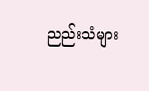ညည်းသံများ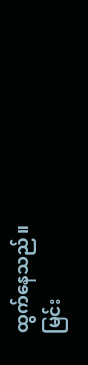ထွက်နေသည်။
မြင်း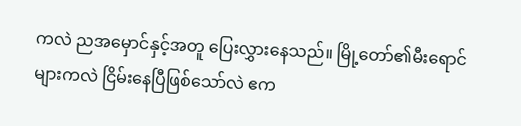ကလဲ ညအမှောင်နှင့်အတူ ပြေးလွှားနေသည်။ မြို့တော်၏မီးရောင်များကလဲ ငြိမ်းနေပြီဖြစ်သော်လဲ ဧက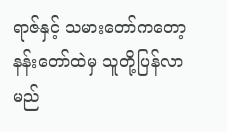ရာဇ်နှင့် သမားတော်ကတော့ နန်းတော်ထဲမှ သူတို့ပြန်လာမည်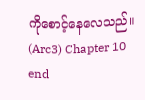ကိုစောင့်နေလေသည်။
(Arc3) Chapter 10 end